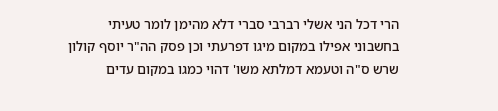הרי דכל הני אשלי רברבי סברי דלא מהימן לומר טעיתי בחשבוני אפילו במקום מיגו דפרעתי וכן פסק הה"ר יוסף קולון שרש ס"ה וטעמא דמלתא משו' דהוי כמגו במקום עדים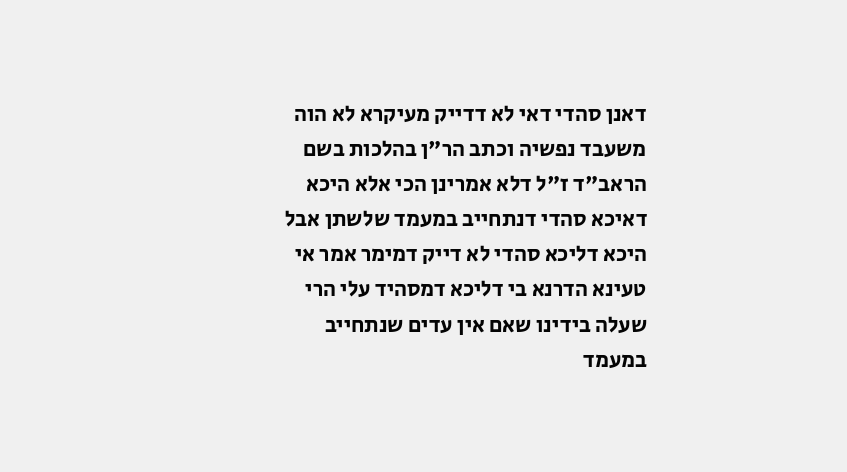דאנן סהדי דאי לא דדייק מעיקרא לא הוה משעבד נפשיה וכתב הר"ן בהלכות בשם הראב"ד ז"ל דלא אמרינן הכי אלא היכא דאיכא סהדי דנתחייב במעמד שלשתן אבל היכא דליכא סהדי לא דייק דמימר אמר אי טעינא הדרנא בי דליכא דמסהיד עלי הרי שעלה בידינו שאם אין עדים שנתחייב במעמד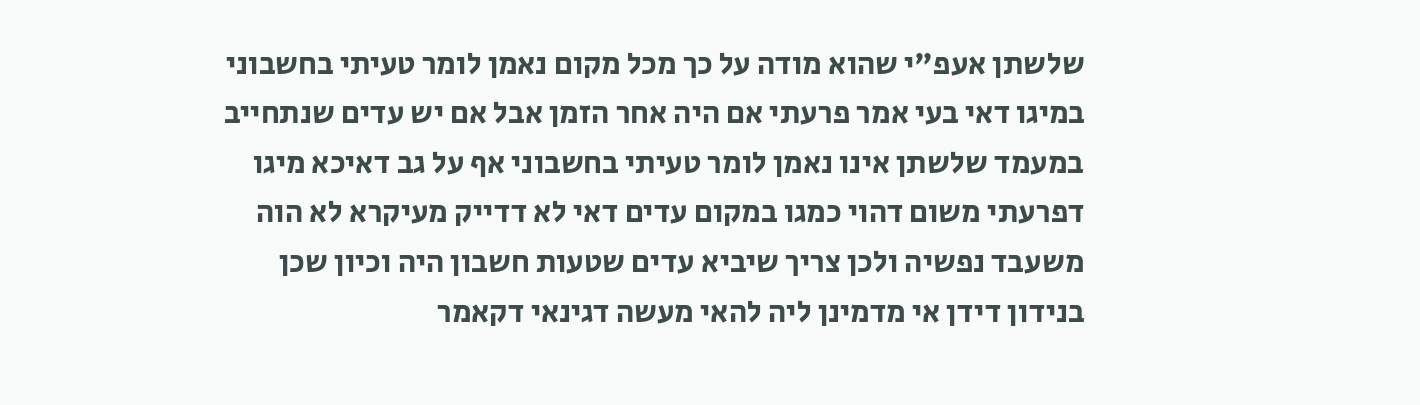שלשתן אעפ"י שהוא מודה על כך מכל מקום נאמן לומר טעיתי בחשבוני במיגו דאי בעי אמר פרעתי אם היה אחר הזמן אבל אם יש עדים שנתחייב במעמד שלשתן אינו נאמן לומר טעיתי בחשבוני אף על גב דאיכא מיגו דפרעתי משום דהוי כמגו במקום עדים דאי לא דדייק מעיקרא לא הוה משעבד נפשיה ולכן צריך שיביא עדים שטעות חשבון היה וכיון שכן בנידון דידן אי מדמינן ליה להאי מעשה דגינאי דקאמר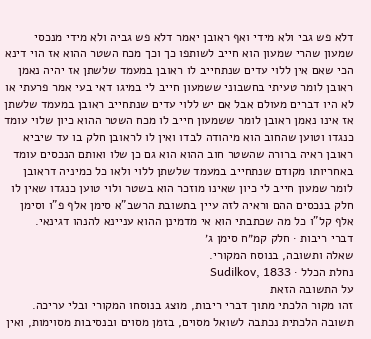דלא פש גבי ולא מידי ואף ראובן יאמר דלא פש גביה ולא מידי מנכסי שמעון שהרי שמעון הוא חייב לשותפו כך וכך מכח השטר ההוא אז הוי דינא הכי שאם אין ללוי עדים שנתחייב לו ראובן במעמד שלשתן אז יהיה נאמן ראובן לומר טעיתי בחשבוני ששמעון חייב לי במיגו דאי בעי אמר פרעתי או לא היו דברים מעולם אבל אם יש ללוי עדים שנתחייב ראובן במעמד שלשתן אז אינו נאמן ראובן לומר ששמעון חייב לו מכח השטר ההוא כיון שלוי עומד כנגדו וטוען שהחוב הוא מיהודה לבדו ואין לו לראובן חלק בו עד שיביא ראובן ראיה ברורה שהשטר חוב ההוא הוא גם כן שלו ואותם הנכסים עומד באחריותו מקודם שנתחייב במעמד שלשתן ללוי ולאו כל כמיניה דראובן לומר שמעון חייב לי כיון שאינו מוזכר הוא בשטר ולוי טוען כנגדו שאין לו חלק בנכסים ההם וראיה לזה עיין בתשובת הרשב"א סימן אלף פ"ו וסימן אלף קל"ו כל מה שכתבתי הוא אי מדמינן ההוא עניינא להנהו דגינאי.
דברי ריבות · חלק קמ״ח סימן ג׳
שאלה ותשובה, בנוסח המקורי.
נחלת הכלל · Sudilkov, 1833
על התשובה הזאת
זהו מקור הלכתי מתוך דברי ריבות, מוצג בנוסחו המקורי ובלי עריכה. תשובה הלכתית נכתבה לשואל מסוים, בזמן מסוים ובנסיבות מסוימות, ואין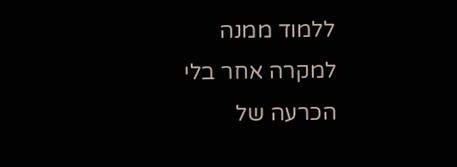ללמוד ממנה למקרה אחר בלי הכרעה של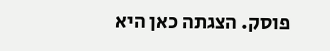פוסק. הצגתה כאן היא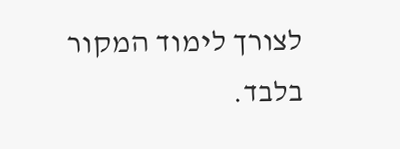לצורך לימוד המקור בלבד.